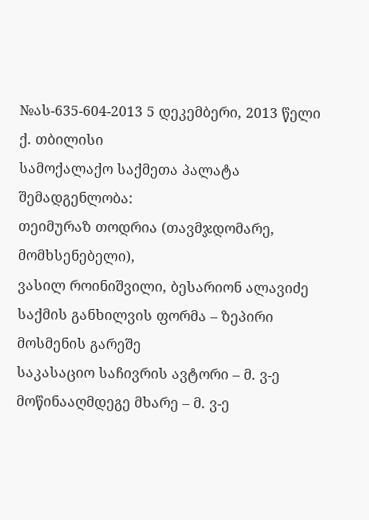№ას-635-604-2013 5 დეკემბერი, 2013 წელი
ქ. თბილისი
სამოქალაქო საქმეთა პალატა
შემადგენლობა:
თეიმურაზ თოდრია (თავმჯდომარე, მომხსენებელი),
ვასილ როინიშვილი, ბესარიონ ალავიძე
საქმის განხილვის ფორმა – ზეპირი მოსმენის გარეშე
საკასაციო საჩივრის ავტორი – მ. ვ-ე
მოწინააღმდეგე მხარე – მ. ვ-ე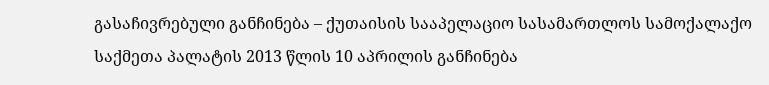გასაჩივრებული განჩინება – ქუთაისის სააპელაციო სასამართლოს სამოქალაქო საქმეთა პალატის 2013 წლის 10 აპრილის განჩინება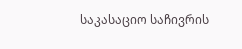საკასაციო საჩივრის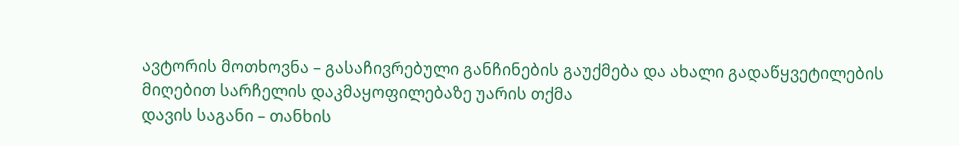ავტორის მოთხოვნა – გასაჩივრებული განჩინების გაუქმება და ახალი გადაწყვეტილების მიღებით სარჩელის დაკმაყოფილებაზე უარის თქმა
დავის საგანი – თანხის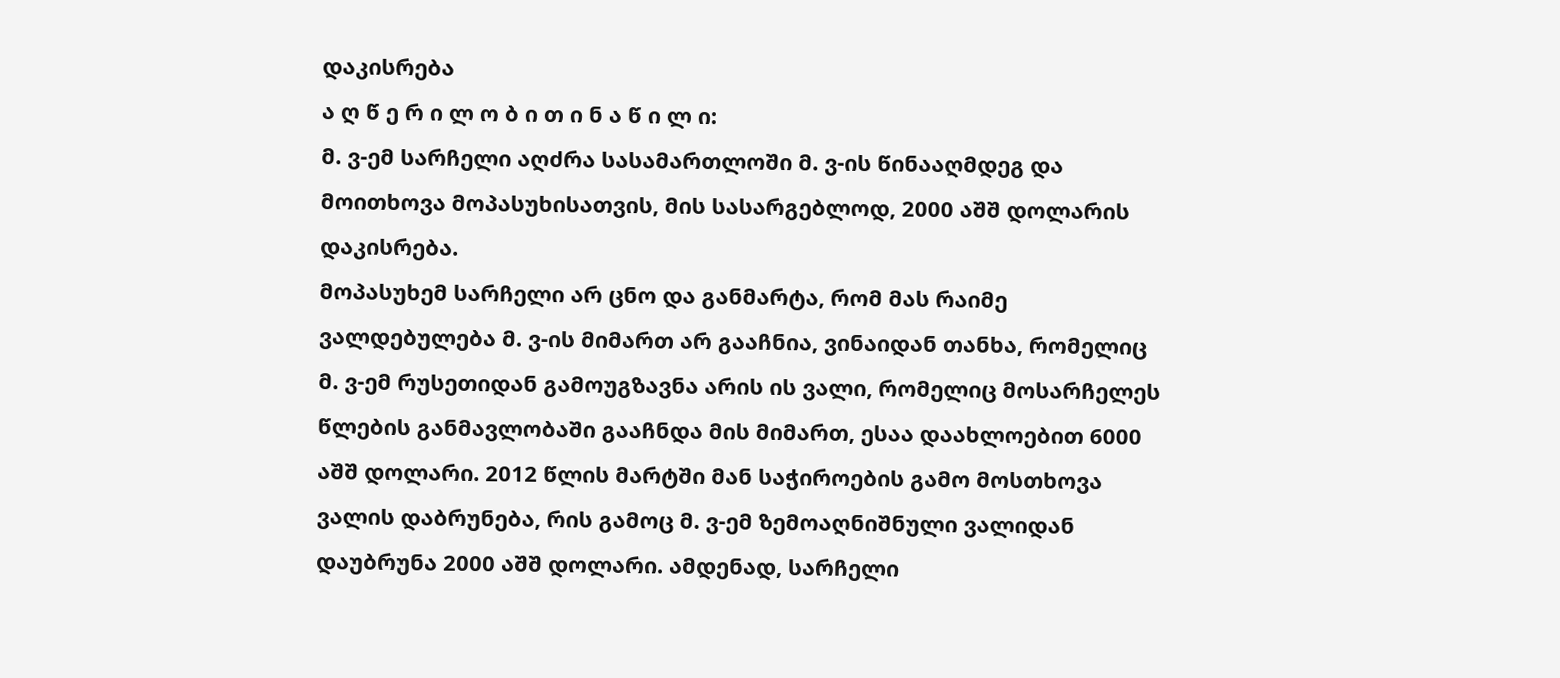დაკისრება
ა ღ წ ე რ ი ლ ო ბ ი თ ი ნ ა წ ი ლ ი:
მ. ვ-ემ სარჩელი აღძრა სასამართლოში მ. ვ-ის წინააღმდეგ და მოითხოვა მოპასუხისათვის, მის სასარგებლოდ, 2000 აშშ დოლარის დაკისრება.
მოპასუხემ სარჩელი არ ცნო და განმარტა, რომ მას რაიმე ვალდებულება მ. ვ-ის მიმართ არ გააჩნია, ვინაიდან თანხა, რომელიც მ. ვ-ემ რუსეთიდან გამოუგზავნა არის ის ვალი, რომელიც მოსარჩელეს წლების განმავლობაში გააჩნდა მის მიმართ, ესაა დაახლოებით 6000 აშშ დოლარი. 2012 წლის მარტში მან საჭიროების გამო მოსთხოვა ვალის დაბრუნება, რის გამოც მ. ვ-ემ ზემოაღნიშნული ვალიდან დაუბრუნა 2000 აშშ დოლარი. ამდენად, სარჩელი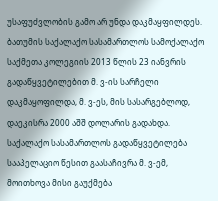უსაფუძვლობის გამო არ უნდა დაკმაყფილდეს.
ბათუმის საქალაქო სასამართლოს სამოქალაქო საქმეთა კოლეგიის 2013 წლის 23 იანვრის გადაწყვეტილებით მ. ვ-ის სარჩელი დაკმაყოფილდა, მ. ვ-ეს, მის სასარგებლოდ, დაეკისრა 2000 აშშ დოლარის გადახდა.
საქალაქო სასამართლოს გადაწყვეტილება სააპელაციო წესით გაასაჩივრა მ. ვ-ემ, მოითხოვა მისი გაუქმება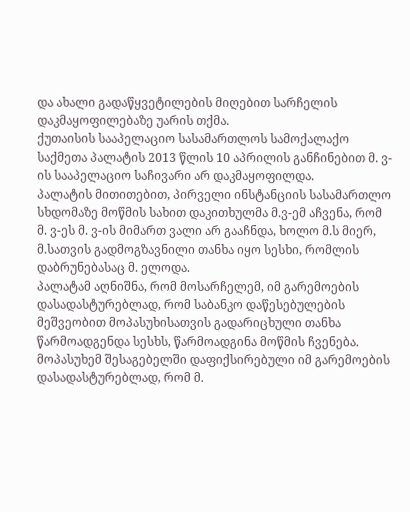და ახალი გადაწყვეტილების მიღებით სარჩელის დაკმაყოფილებაზე უარის თქმა.
ქუთაისის სააპელაციო სასამართლოს სამოქალაქო საქმეთა პალატის 2013 წლის 10 აპრილის განჩინებით მ. ვ-ის სააპელაციო საჩივარი არ დაკმაყოფილდა.
პალატის მითითებით, პირველი ინსტანციის სასამართლო სხდომაზე მოწმის სახით დაკითხულმა მ.ვ-ემ აჩვენა, რომ მ. ვ-ეს მ. ვ-ის მიმართ ვალი არ გააჩნდა, ხოლო მ.ს მიერ, მ.სათვის გადმოგზავნილი თანხა იყო სესხი, რომლის დაბრუნებასაც მ. ელოდა.
პალატამ აღნიშნა, რომ მოსარჩელემ, იმ გარემოების დასადასტურებლად, რომ საბანკო დაწესებულების მეშვეობით მოპასუხისათვის გადარიცხული თანხა წარმოადგენდა სესხს, წარმოადგინა მოწმის ჩვენება. მოპასუხემ შესაგებელში დაფიქსირებული იმ გარემოების დასადასტურებლად, რომ მ.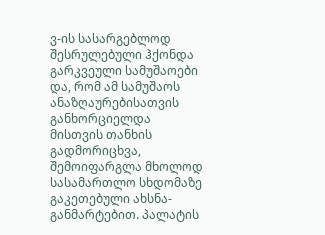ვ-ის სასარგებლოდ შესრულებული ჰქონდა გარკვეული სამუშაოები და, რომ ამ სამუშაოს ანაზღაურებისათვის განხორციელდა მისთვის თანხის გადმორიცხვა, შემოიფარგლა მხოლოდ სასამართლო სხდომაზე გაკეთებული ახსნა-განმარტებით. პალატის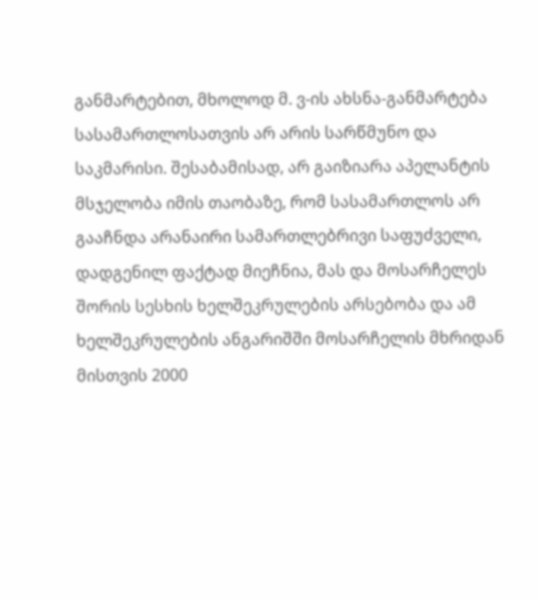განმარტებით, მხოლოდ მ. ვ-ის ახსნა-განმარტება სასამართლოსათვის არ არის სარწმუნო და საკმარისი. შესაბამისად, არ გაიზიარა აპელანტის მსჯელობა იმის თაობაზე, რომ სასამართლოს არ გააჩნდა არანაირი სამართლებრივი საფუძველი, დადგენილ ფაქტად მიეჩნია, მას და მოსარჩელეს შორის სესხის ხელშეკრულების არსებობა და ამ ხელშეკრულების ანგარიშში მოსარჩელის მხრიდან მისთვის 2000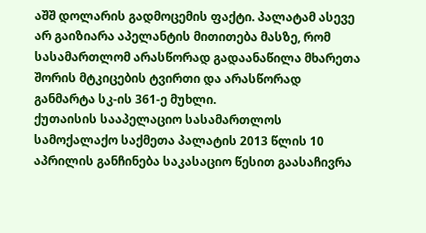აშშ დოლარის გადმოცემის ფაქტი. პალატამ ასევე არ გაიზიარა აპელანტის მითითება მასზე, რომ სასამართლომ არასწორად გადაანაწილა მხარეთა შორის მტკიცების ტვირთი და არასწორად განმარტა სკ-ის 361-ე მუხლი.
ქუთაისის სააპელაციო სასამართლოს სამოქალაქო საქმეთა პალატის 2013 წლის 10 აპრილის განჩინება საკასაციო წესით გაასაჩივრა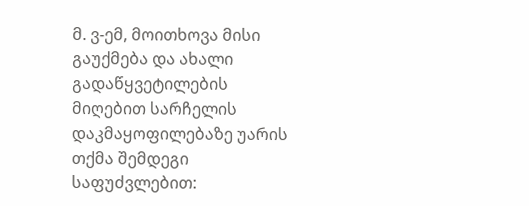მ. ვ-ემ, მოითხოვა მისი გაუქმება და ახალი გადაწყვეტილების მიღებით სარჩელის დაკმაყოფილებაზე უარის თქმა შემდეგი საფუძვლებით: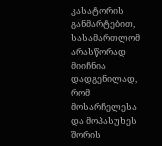კასატორის განმარტებით, სასამართლომ არასწორად მიიჩნია დადგენილად, რომ მოსარჩელესა და მოპასუხეს შორის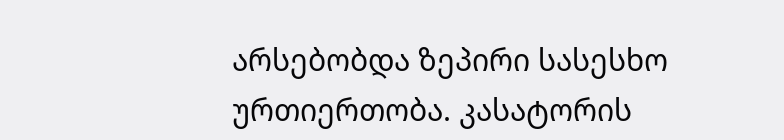არსებობდა ზეპირი სასესხო ურთიერთობა. კასატორის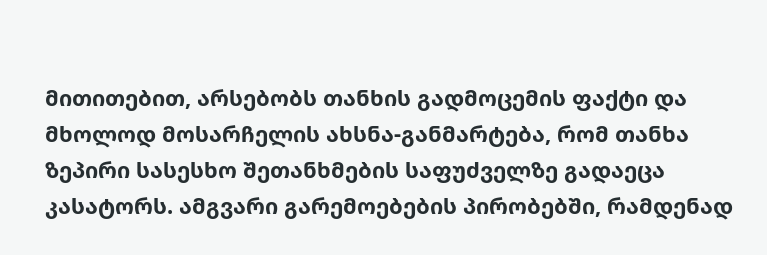მითითებით, არსებობს თანხის გადმოცემის ფაქტი და მხოლოდ მოსარჩელის ახსნა-განმარტება, რომ თანხა ზეპირი სასესხო შეთანხმების საფუძველზე გადაეცა კასატორს. ამგვარი გარემოებების პირობებში, რამდენად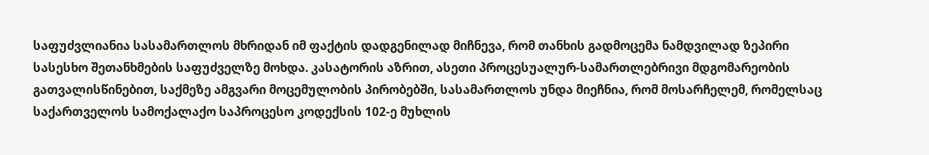საფუძვლიანია სასამართლოს მხრიდან იმ ფაქტის დადგენილად მიჩნევა, რომ თანხის გადმოცემა ნამდვილად ზეპირი სასესხო შეთანხმების საფუძველზე მოხდა. კასატორის აზრით, ასეთი პროცესუალურ-სამართლებრივი მდგომარეობის გათვალისწინებით, საქმეზე ამგვარი მოცემულობის პირობებში, სასამართლოს უნდა მიეჩნია, რომ მოსარჩელემ, რომელსაც საქართველოს სამოქალაქო საპროცესო კოდექსის 102-ე მუხლის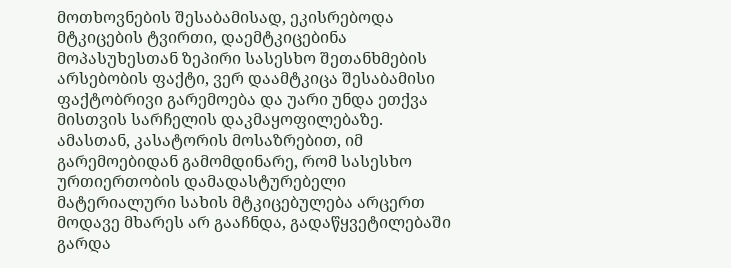მოთხოვნების შესაბამისად, ეკისრებოდა მტკიცების ტვირთი, დაემტკიცებინა მოპასუხესთან ზეპირი სასესხო შეთანხმების არსებობის ფაქტი, ვერ დაამტკიცა შესაბამისი ფაქტობრივი გარემოება და უარი უნდა ეთქვა მისთვის სარჩელის დაკმაყოფილებაზე. ამასთან, კასატორის მოსაზრებით, იმ გარემოებიდან გამომდინარე, რომ სასესხო ურთიერთობის დამადასტურებელი მატერიალური სახის მტკიცებულება არცერთ მოდავე მხარეს არ გააჩნდა, გადაწყვეტილებაში გარდა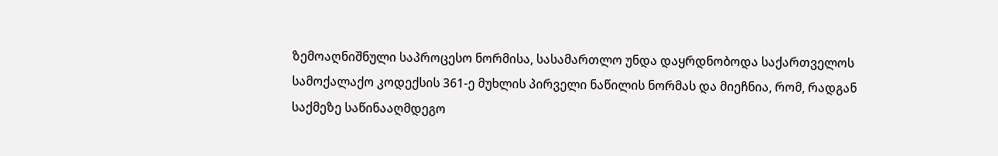ზემოაღნიშნული საპროცესო ნორმისა, სასამართლო უნდა დაყრდნობოდა საქართველოს სამოქალაქო კოდექსის 361-ე მუხლის პირველი ნაწილის ნორმას და მიეჩნია, რომ, რადგან საქმეზე საწინააღმდეგო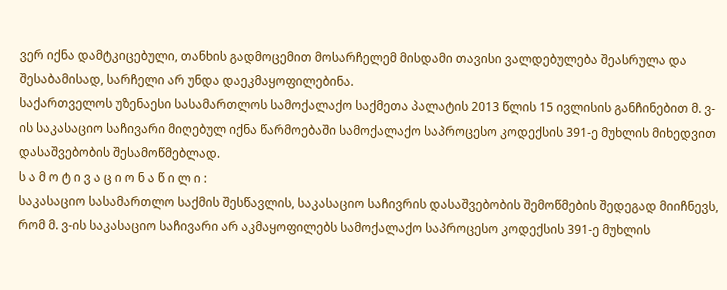ვერ იქნა დამტკიცებული, თანხის გადმოცემით მოსარჩელემ მისდამი თავისი ვალდებულება შეასრულა და შესაბამისად, სარჩელი არ უნდა დაეკმაყოფილებინა.
საქართველოს უზენაესი სასამართლოს სამოქალაქო საქმეთა პალატის 2013 წლის 15 ივლისის განჩინებით მ. ვ-ის საკასაციო საჩივარი მიღებულ იქნა წარმოებაში სამოქალაქო საპროცესო კოდექსის 391-ე მუხლის მიხედვით დასაშვებობის შესამოწმებლად.
ს ა მ ო ტ ი ვ ა ც ი ო ნ ა წ ი ლ ი :
საკასაციო სასამართლო საქმის შესწავლის, საკასაციო საჩივრის დასაშვებობის შემოწმების შედეგად მიიჩნევს, რომ მ. ვ-ის საკასაციო საჩივარი არ აკმაყოფილებს სამოქალაქო საპროცესო კოდექსის 391-ე მუხლის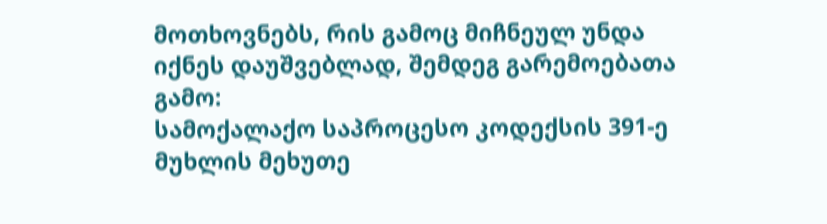მოთხოვნებს, რის გამოც მიჩნეულ უნდა იქნეს დაუშვებლად, შემდეგ გარემოებათა გამო:
სამოქალაქო საპროცესო კოდექსის 391-ე მუხლის მეხუთე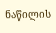ნაწილის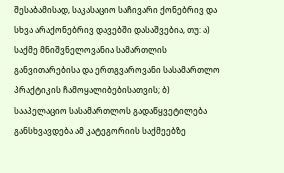შესაბამისად, საკასაციო საჩივარი ქონებრივ და სხვა არაქონებრივ დავებში დასაშვებია, თუ: ა) საქმე მნიშვნელოვანია სამართლის განვითარებისა და ერთგვაროვანი სასამართლო პრაქტიკის ჩამოყალიბებისათვის; ბ) სააპელაციო სასამართლოს გადაწყვეტილება განსხვავდება ამ კატეგორიის საქმეებზე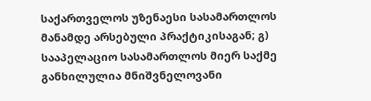საქართველოს უზენაესი სასამართლოს მანამდე არსებული პრაქტიკისაგან; გ) სააპელაციო სასამართლოს მიერ საქმე განხილულია მნიშვნელოვანი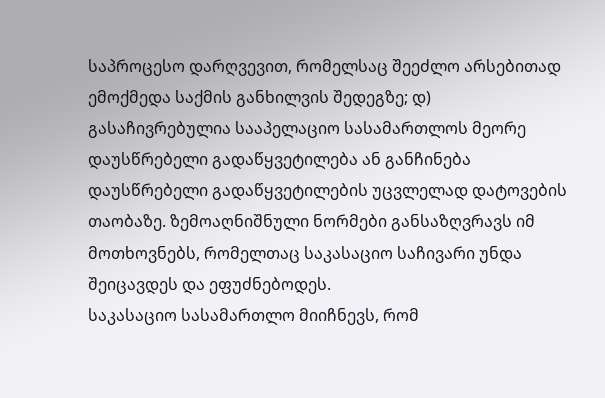საპროცესო დარღვევით, რომელსაც შეეძლო არსებითად ემოქმედა საქმის განხილვის შედეგზე; დ) გასაჩივრებულია სააპელაციო სასამართლოს მეორე დაუსწრებელი გადაწყვეტილება ან განჩინება დაუსწრებელი გადაწყვეტილების უცვლელად დატოვების თაობაზე. ზემოაღნიშნული ნორმები განსაზღვრავს იმ მოთხოვნებს, რომელთაც საკასაციო საჩივარი უნდა შეიცავდეს და ეფუძნებოდეს.
საკასაციო სასამართლო მიიჩნევს, რომ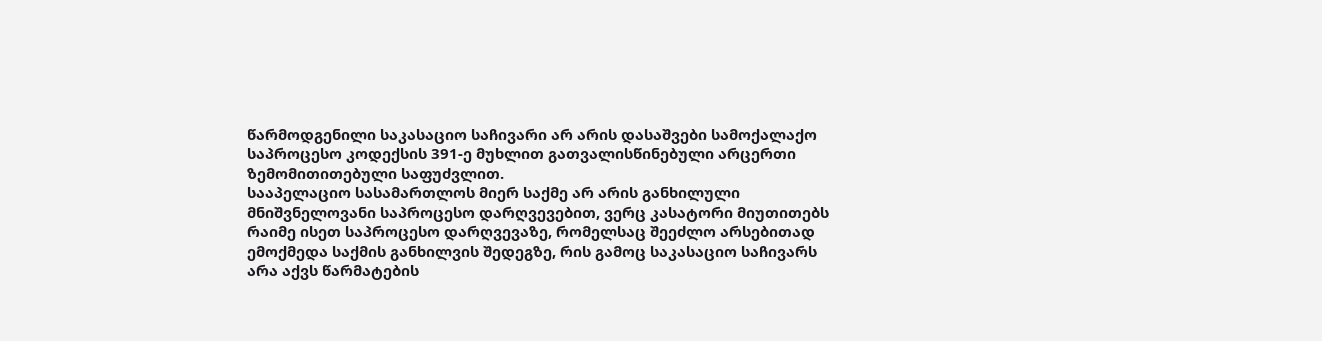წარმოდგენილი საკასაციო საჩივარი არ არის დასაშვები სამოქალაქო საპროცესო კოდექსის 391-ე მუხლით გათვალისწინებული არცერთი ზემომითითებული საფუძვლით.
სააპელაციო სასამართლოს მიერ საქმე არ არის განხილული მნიშვნელოვანი საპროცესო დარღვევებით, ვერც კასატორი მიუთითებს რაიმე ისეთ საპროცესო დარღვევაზე, რომელსაც შეეძლო არსებითად ემოქმედა საქმის განხილვის შედეგზე, რის გამოც საკასაციო საჩივარს არა აქვს წარმატების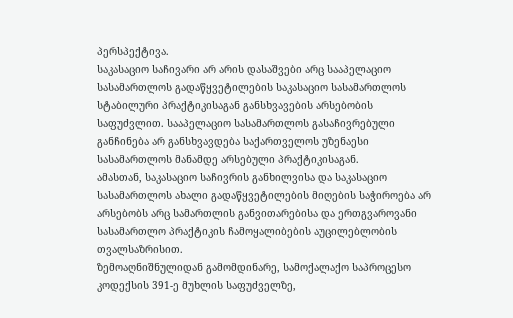პერსპექტივა.
საკასაციო საჩივარი არ არის დასაშვები არც სააპელაციო სასამართლოს გადაწყვეტილების საკასაციო სასამართლოს სტაბილური პრაქტიკისაგან განსხვავების არსებობის საფუძვლით. სააპელაციო სასამართლოს გასაჩივრებული განჩინება არ განსხვავდება საქართველოს უზენაესი სასამართლოს მანამდე არსებული პრაქტიკისაგან.
ამასთან, საკასაციო საჩივრის განხილვისა და საკასაციო სასამართლოს ახალი გადაწყვეტილების მიღების საჭიროება არ არსებობს არც სამართლის განვითარებისა და ერთგვაროვანი სასამართლო პრაქტიკის ჩამოყალიბების აუცილებლობის თვალსაზრისით.
ზემოაღნიშნულიდან გამომდინარე, სამოქალაქო საპროცესო კოდექსის 391-ე მუხლის საფუძველზე,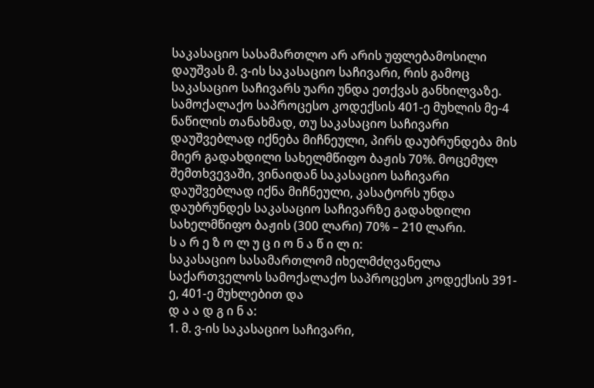საკასაციო სასამართლო არ არის უფლებამოსილი დაუშვას მ. ვ-ის საკასაციო საჩივარი, რის გამოც საკასაციო საჩივარს უარი უნდა ეთქვას განხილვაზე.
სამოქალაქო საპროცესო კოდექსის 401-ე მუხლის მე-4 ნაწილის თანახმად, თუ საკასაციო საჩივარი დაუშვებლად იქნება მიჩნეული, პირს დაუბრუნდება მის მიერ გადახდილი სახელმწიფო ბაჟის 70%. მოცემულ შემთხვევაში, ვინაიდან საკასაციო საჩივარი დაუშვებლად იქნა მიჩნეული, კასატორს უნდა დაუბრუნდეს საკასაციო საჩივარზე გადახდილი სახელმწიფო ბაჟის (300 ლარი) 70% – 210 ლარი.
ს ა რ ე ზ ო ლ უ ც ი ო ნ ა წ ი ლ ი:
საკასაციო სასამართლომ იხელმძღვანელა საქართველოს სამოქალაქო საპროცესო კოდექსის 391-ე, 401-ე მუხლებით და
დ ა ა დ გ ი ნ ა:
1. მ. ვ-ის საკასაციო საჩივარი,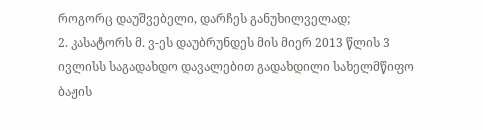როგორც დაუშვებელი, დარჩეს განუხილველად;
2. კასატორს მ. ვ-ეს დაუბრუნდეს მის მიერ 2013 წლის 3 ივლისს საგადახდო დავალებით გადახდილი სახელმწიფო ბაჟის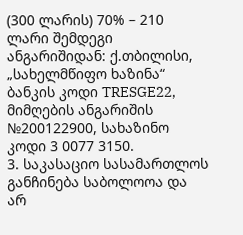(300 ლარის) 70% – 210 ლარი შემდეგი ანგარიშიდან: ქ.თბილისი, „სახელმწიფო ხაზინა“ ბანკის კოდი TRESGE22, მიმღების ანგარიშის №200122900, სახაზინო კოდი 3 0077 3150.
3. საკასაციო სასამართლოს განჩინება საბოლოოა და არ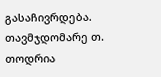გასაჩივრდება.
თავმჯდომარე თ. თოდრია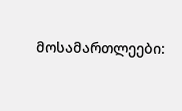მოსამართლეები: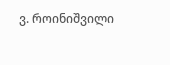ვ. როინიშვილი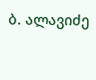ბ. ალავიძე